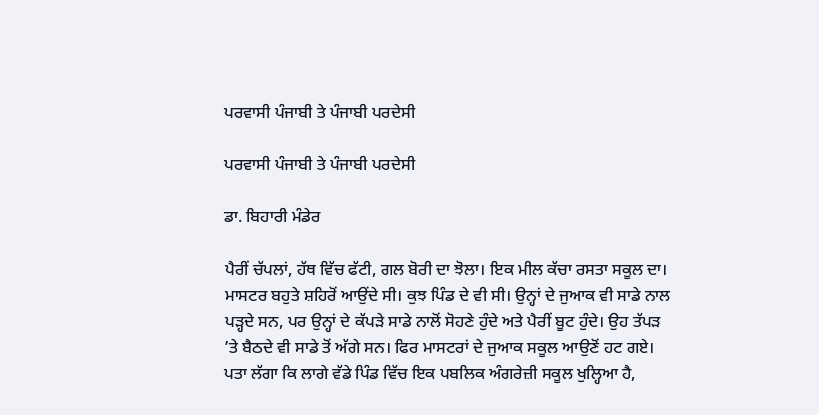ਪਰਵਾਸੀ ਪੰਜਾਬੀ ਤੇ ਪੰਜਾਬੀ ਪਰਦੇਸੀ

ਪਰਵਾਸੀ ਪੰਜਾਬੀ ਤੇ ਪੰਜਾਬੀ ਪਰਦੇਸੀ

ਡਾ. ਬਿਹਾਰੀ ਮੰਡੇਰ

ਪੈਰੀਂ ਚੱਪਲਾਂ, ਹੱਥ ਵਿੱਚ ਫੱਟੀ, ਗਲ ਬੋਰੀ ਦਾ ਝੋਲਾ। ਇਕ ਮੀਲ ਕੱਚਾ ਰਸਤਾ ਸਕੂਲ ਦਾ। ਮਾਸਟਰ ਬਹੁਤੇ ਸ਼ਹਿਰੋਂ ਆਉਂਦੇ ਸੀ। ਕੁਝ ਪਿੰਡ ਦੇ ਵੀ ਸੀ। ਉਨ੍ਹਾਂ ਦੇ ਜੁਆਕ ਵੀ ਸਾਡੇ ਨਾਲ ਪੜ੍ਹਦੇ ਸਨ, ਪਰ ਉਨ੍ਹਾਂ ਦੇ ਕੱਪੜੇ ਸਾਡੇ ਨਾਲੋਂ ਸੋਹਣੇ ਹੁੰਦੇ ਅਤੇ ਪੈਰੀਂ ਬੂਟ ਹੁੰਦੇ। ਉਹ ਤੱਪੜ ’ਤੇ ਬੈਠਦੇ ਵੀ ਸਾਡੇ ਤੋਂ ਅੱਗੇ ਸਨ। ਫਿਰ ਮਾਸਟਰਾਂ ਦੇ ਜੁਆਕ ਸਕੂਲ ਆਉਣੋਂ ਹਟ ਗਏ। ਪਤਾ ਲੱਗਾ ਕਿ ਲਾਗੇ ਵੱਡੇ ਪਿੰਡ ਵਿੱਚ ਇਕ ਪਬਲਿਕ ਅੰਗਰੇਜ਼ੀ ਸਕੂਲ ਖੁਲ੍ਹਿਆ ਹੈ,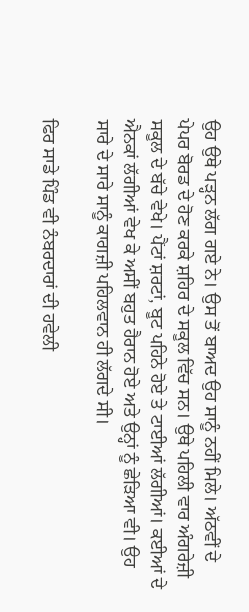ਉਹ ਉਥੇ ਪੜ੍ਹਨ ਲੱਗ ਗਏ ਨੇ। ਉਸ ਤੋਂ ਬਾਅਦ ਉਹ ਸਾਨੂੰ ਨਹੀਂ ਮਿਲੇ। ਅੱਠਵੀਂ ਦੇ ਪੇਪਰ ਬੋਰਡ ਦੇ ਹੋਣ ਕਰਕੇ ਸ਼ਹਿਰ ਦੇ ਸਕੂਲ ਵਿੱਚ ਸਨ। ਉਥੇ ਪਹਿਲੀ ਵਾਰ ਅੰਗਰੇਜ਼ੀ ਸਕੂਲ ਦੇ ਬੱਚੇ ਵੇਖੇ। ਪੈਂਟਾਂ ਸ਼ਰਟਾਂ, ਬੂਟ ਪਹਿਨੇ ਹੋਏ ਤੇ ਟਾਈਆਂ ਲੱਗੀਆਂ। ਕਈਆਂ ਦੇ ਐਨਕਾਂ ਲੱਗੀਆਂ ਵੇਖ ਕੇ ਅਸੀਂ ਬਹੁਤ ਹੈਰਾਨ ਹੋਏ ਅਤੇ ਉਨ੍ਹਾਂ ਨੂੰ ਛੇੜਿਆ ਵੀ। ਉਹ ਸਾਰੇ ਦੇ ਸਾਰੇ ਸਾਨੂੰ ਕਾਗਜ਼ੀ ਪਹਿਲਵਾਨ ਹੀ ਲੱਗਦੇ ਸੀ।

ਫਿਰ ਸਾਡੇ ਪਿੰਡ ਵੀ ਨੰਬਰਦਾਰਾਂ ਦੀ ਹਵੇਲੀ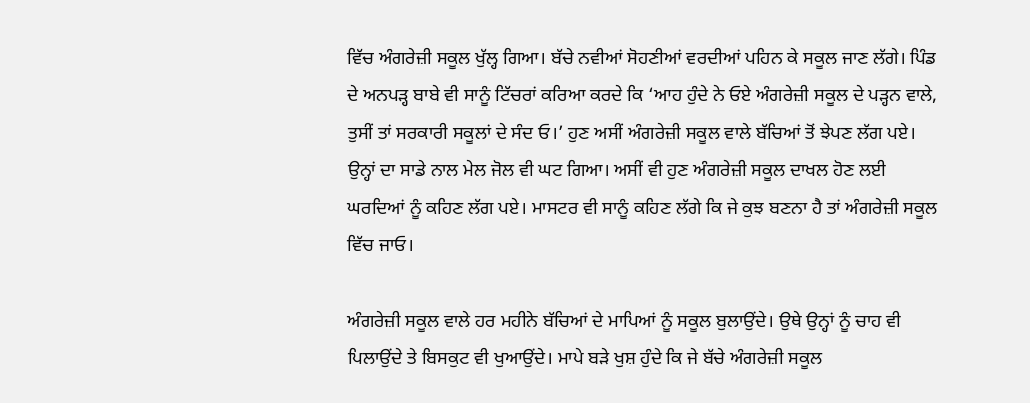ਵਿੱਚ ਅੰਗਰੇਜ਼ੀ ਸਕੂਲ ਖੁੱਲ੍ਹ ਗਿਆ। ਬੱਚੇ ਨਵੀਆਂ ਸੋਹਣੀਆਂ ਵਰਦੀਆਂ ਪਹਿਨ ਕੇ ਸਕੂਲ ਜਾਣ ਲੱਗੇ। ਪਿੰਡ ਦੇ ਅਨਪੜ੍ਹ ਬਾਬੇ ਵੀ ਸਾਨੂੰ ਟਿੱਚਰਾਂ ਕਰਿਆ ਕਰਦੇ ਕਿ ‘ਆਹ ਹੁੰਦੇ ਨੇ ਓਏ ਅੰਗਰੇਜ਼ੀ ਸਕੂਲ ਦੇ ਪੜ੍ਹਨ ਵਾਲੇ, ਤੁਸੀਂ ਤਾਂ ਸਰਕਾਰੀ ਸਕੂਲਾਂ ਦੇ ਸੰਦ ਓ।’ ਹੁਣ ਅਸੀਂ ਅੰਗਰੇਜ਼ੀ ਸਕੂਲ ਵਾਲੇ ਬੱਚਿਆਂ ਤੋਂ ਝੇਪਣ ਲੱਗ ਪਏ। ਉਨ੍ਹਾਂ ਦਾ ਸਾਡੇ ਨਾਲ ਮੇਲ ਜੋਲ ਵੀ ਘਟ ਗਿਆ। ਅਸੀਂ ਵੀ ਹੁਣ ਅੰਗਰੇਜ਼ੀ ਸਕੂਲ ਦਾਖਲ ਹੋਣ ਲਈ ਘਰਦਿਆਂ ਨੂੰ ਕਹਿਣ ਲੱਗ ਪਏ। ਮਾਸਟਰ ਵੀ ਸਾਨੂੰ ਕਹਿਣ ਲੱਗੇ ਕਿ ਜੇ ਕੁਝ ਬਣਨਾ ਹੈ ਤਾਂ ਅੰਗਰੇਜ਼ੀ ਸਕੂਲ ਵਿੱਚ ਜਾਓ।

ਅੰਗਰੇਜ਼ੀ ਸਕੂਲ ਵਾਲੇ ਹਰ ਮਹੀਨੇ ਬੱਚਿਆਂ ਦੇ ਮਾਪਿਆਂ ਨੂੰ ਸਕੂਲ ਬੁਲਾਉਂਦੇ। ਉਥੇ ਉਨ੍ਹਾਂ ਨੂੰ ਚਾਹ ਵੀ ਪਿਲਾਉਂਦੇ ਤੇ ਬਿਸਕੁਟ ਵੀ ਖੁਆਉਂਦੇ। ਮਾਪੇ ਬੜੇ ਖੁਸ਼ ਹੁੰਦੇ ਕਿ ਜੇ ਬੱਚੇ ਅੰਗਰੇਜ਼ੀ ਸਕੂਲ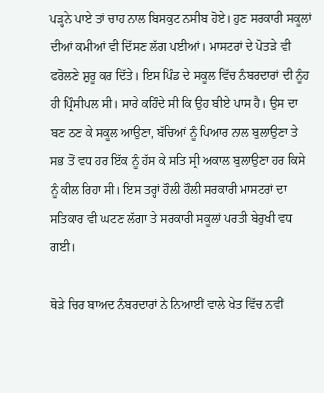ਪੜ੍ਹਨੇ ਪਾਏ ਤਾਂ ਚਾਹ ਨਾਲ ਬਿਸਕੁਟ ਨਸੀਬ ਹੋਏ। ਹੁਣ ਸਰਕਾਰੀ ਸਕੂਲਾਂ ਦੀਆਂ ਕਮੀਆਂ ਵੀ ਦਿੱਸਣ ਲੱਗ ਪਈਆਂ। ਮਾਸਟਰਾਂ ਦੇ ਪੋਤੜੇ ਵੀ ਫਰੋਲਣੇ ਸ਼ੁਰੂ ਕਰ ਦਿੱਤੇ। ਇਸ ਪਿੰਡ ਦੇ ਸਕੂਲ ਵਿੱਚ ਨੰਬਰਦਾਰਾਂ ਦੀ ਨੂੰਹ ਹੀ ਪ੍ਰਿੰਸੀਪਲ ਸੀ। ਸਾਰੇ ਕਹਿੰਦੇ ਸੀ ਕਿ ਉਹ ਬੀਏ ਪਾਸ ਹੈ। ਉਸ ਦਾ ਬਣ ਠਣ ਕੇ ਸਕੂਲ ਆਉਣਾ, ਬੱਚਿਆਂ ਨੂੰ ਪਿਆਰ ਨਾਲ ਬੁਲਾਉਣਾ ਤੇ ਸਭ ਤੋਂ ਵਧ ਹਰ ਇੱਕ ਨੂੰ ਹੱਸ ਕੇ ਸਤਿ ਸ੍ਰੀ ਅਕਾਲ ਬੁਲਾਉਣਾ ਹਰ ਕਿਸੇ ਨੂੰ ਕੀਲ ਰਿਹਾ ਸੀ। ਇਸ ਤਰ੍ਹਾਂ ਹੌਲੀ ਹੌਲੀ ਸਰਕਾਰੀ ਮਾਸਟਰਾਂ ਦਾ ਸਤਿਕਾਰ ਵੀ ਘਟਣ ਲੱਗਾ ਤੇ ਸਰਕਾਰੀ ਸਕੂਲਾਂ ਪਰਤੀ ਬੇਰੁਖੀ ਵਧ ਗਈ।

ਥੋੜੇ ਚਿਰ ਬਾਅਦ ਨੰਬਰਦਾਰਾਂ ਨੇ ਨਿਆਈਂ ਵਾਲੇ ਖੇਤ ਵਿੱਚ ਨਵੀਂ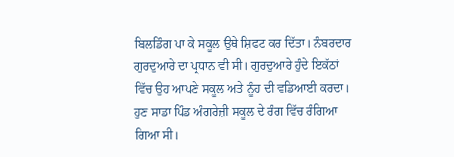ਬਿਲਡਿੰਗ ਪਾ ਕੇ ਸਕੂਲ ਉਥੇ ਸ਼ਿਫਟ ਕਰ ਦਿੱਤਾ। ਨੰਬਰਦਾਰ ਗੁਰਦੁਆਰੇ ਦਾ ਪ੍ਰਧਾਨ ਵੀ ਸੀ। ਗੁਰਦੁਆਰੇ ਹੁੰਦੇ ਇਕੱਠਾਂ ਵਿੱਚ ਉਹ ਆਪਣੇ ਸਕੂਲ ਅਤੇ ਨੂੰਹ ਦੀ ਵਡਿਆਈ ਕਰਦਾ। ਹੁਣ ਸਾਡਾ ਪਿੰਡ ਅੰਗਰੇਜ਼ੀ ਸਕੂਲ ਦੇ ਰੰਗ ਵਿੱਚ ਰੰਗਿਆ ਗਿਆ ਸੀ।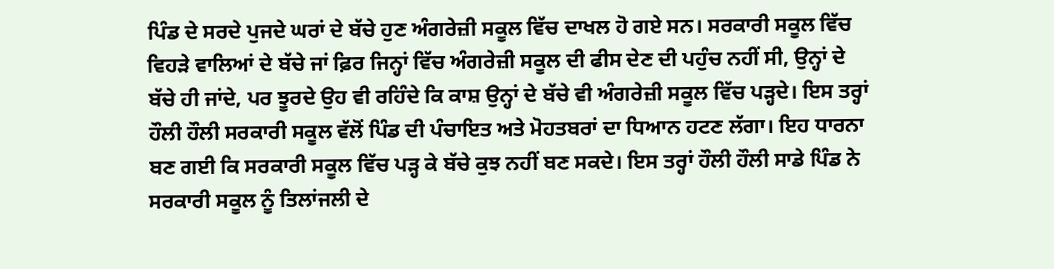ਪਿੰਡ ਦੇ ਸਰਦੇ ਪੁਜਦੇ ਘਰਾਂ ਦੇ ਬੱਚੇ ਹੁਣ ਅੰਗਰੇਜ਼ੀ ਸਕੂਲ ਵਿੱਚ ਦਾਖਲ ਹੋ ਗਏ ਸਨ। ਸਰਕਾਰੀ ਸਕੂਲ ਵਿੱਚ ਵਿਹੜੇ ਵਾਲਿਆਂ ਦੇ ਬੱਚੇ ਜਾਂ ਫ਼ਿਰ ਜਿਨ੍ਹਾਂ ਵਿੱਚ ਅੰਗਰੇਜ਼ੀ ਸਕੂਲ ਦੀ ਫੀਸ ਦੇਣ ਦੀ ਪਹੁੰਚ ਨਹੀਂ ਸੀ, ਉਨ੍ਹਾਂ ਦੇ ਬੱਚੇ ਹੀ ਜਾਂਦੇ, ਪਰ ਝੂਰਦੇ ਉਹ ਵੀ ਰਹਿੰਦੇ ਕਿ ਕਾਸ਼ ਉਨ੍ਹਾਂ ਦੇ ਬੱਚੇ ਵੀ ਅੰਗਰੇਜ਼ੀ ਸਕੂਲ ਵਿੱਚ ਪੜ੍ਹਦੇ। ਇਸ ਤਰ੍ਹਾਂ ਹੌਲੀ ਹੌਲੀ ਸਰਕਾਰੀ ਸਕੂਲ ਵੱਲੋਂ ਪਿੰਡ ਦੀ ਪੰਚਾਇਤ ਅਤੇ ਮੋਹਤਬਰਾਂ ਦਾ ਧਿਆਨ ਹਟਣ ਲੱਗਾ। ਇਹ ਧਾਰਨਾ ਬਣ ਗਈ ਕਿ ਸਰਕਾਰੀ ਸਕੂਲ ਵਿੱਚ ਪੜ੍ਹ ਕੇ ਬੱਚੇ ਕੁਝ ਨਹੀਂ ਬਣ ਸਕਦੇ। ਇਸ ਤਰ੍ਹਾਂ ਹੌਲੀ ਹੌਲੀ ਸਾਡੇ ਪਿੰਡ ਨੇ ਸਰਕਾਰੀ ਸਕੂਲ ਨੂੰ ਤਿਲਾਂਜਲੀ ਦੇ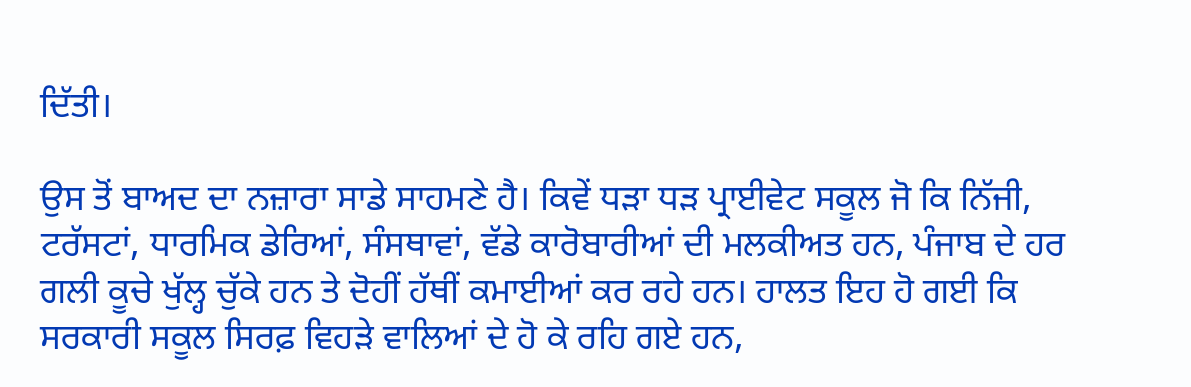ਦਿੱਤੀ।

ਉਸ ਤੋਂ ਬਾਅਦ ਦਾ ਨਜ਼ਾਰਾ ਸਾਡੇ ਸਾਹਮਣੇ ਹੈ। ਕਿਵੇਂ ਧੜਾ ਧੜ ਪ੍ਰਾਈਵੇਟ ਸਕੂਲ ਜੋ ਕਿ ਨਿੱਜੀ, ਟਰੱਸਟਾਂ, ਧਾਰਮਿਕ ਡੇਰਿਆਂ, ਸੰਸਥਾਵਾਂ, ਵੱਡੇ ਕਾਰੋਬਾਰੀਆਂ ਦੀ ਮਲਕੀਅਤ ਹਨ, ਪੰਜਾਬ ਦੇ ਹਰ ਗਲੀ ਕੂਚੇ ਖੁੱਲ੍ਹ ਚੁੱਕੇ ਹਨ ਤੇ ਦੋਹੀਂ ਹੱਥੀਂ ਕਮਾਈਆਂ ਕਰ ਰਹੇ ਹਨ। ਹਾਲਤ ਇਹ ਹੋ ਗਈ ਕਿ ਸਰਕਾਰੀ ਸਕੂਲ ਸਿਰਫ਼ ਵਿਹੜੇ ਵਾਲਿਆਂ ਦੇ ਹੋ ਕੇ ਰਹਿ ਗਏ ਹਨ,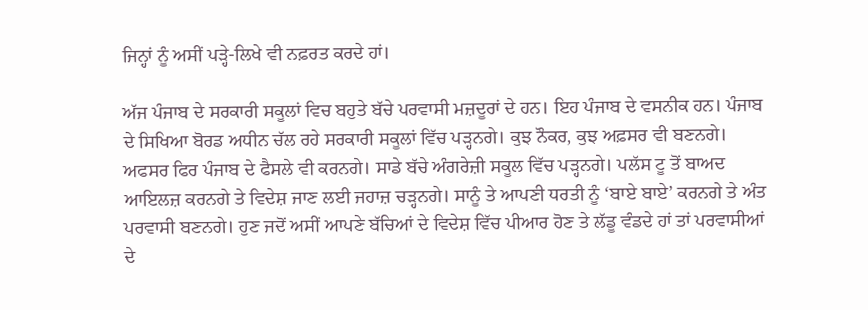ਜਿਨ੍ਹਾਂ ਨੂੰ ਅਸੀਂ ਪੜ੍ਹੇ-ਲਿਖੇ ਵੀ ਨਫ਼ਰਤ ਕਰਦੇ ਹਾਂ।

ਅੱਜ ਪੰਜਾਬ ਦੇ ਸਰਕਾਰੀ ਸਕੂਲਾਂ ਵਿਚ ਬਹੁਤੇ ਬੱਚੇ ਪਰਵਾਸੀ ਮਜ਼ਦੂਰਾਂ ਦੇ ਹਨ। ਇਹ ਪੰਜਾਬ ਦੇ ਵਸਨੀਕ ਹਨ। ਪੰਜਾਬ ਦੇ ਸਿਖਿਆ ਬੋਰਡ ਅਧੀਨ ਚੱਲ ਰਹੇ ਸਰਕਾਰੀ ਸਕੂਲਾਂ ਵਿੱਚ ਪੜ੍ਹਨਗੇ। ਕੁਝ ਨੌਕਰ, ਕੁਝ ਅਫ਼ਸਰ ਵੀ ਬਣਨਗੇ। ਅਫਸਰ ਫਿਰ ਪੰਜਾਬ ਦੇ ਫੈਸਲੇ ਵੀ ਕਰਨਗੇ। ਸਾਡੇ ਬੱਚੇ ਅੰਗਰੇਜ਼ੀ ਸਕੂਲ ਵਿੱਚ ਪੜ੍ਹਨਗੇ। ਪਲੱਸ ਟੂ ਤੋਂ ਬਾਅਦ ਆਇਲਜ਼ ਕਰਨਗੇ ਤੇ ਵਿਦੇਸ਼ ਜਾਣ ਲਈ ਜਹਾਜ਼ ਚੜ੍ਹਨਗੇ। ਸਾਨੂੰ ਤੇ ਆਪਣੀ ਧਰਤੀ ਨੂੰ ‘ਬਾਏ ਬਾਏ’ ਕਰਨਗੇ ਤੇ ਅੰਤ ਪਰਵਾਸੀ ਬਣਨਗੇ। ਹੁਣ ਜਦੋਂ ਅਸੀਂ ਆਪਣੇ ਬੱਚਿਆਂ ਦੇ ਵਿਦੇਸ਼ ਵਿੱਚ ਪੀਆਰ ਹੋਣ ਤੇ ਲੱਡੂ ਵੰਡਦੇ ਹਾਂ ਤਾਂ ਪਰਵਾਸੀਆਂ ਦੇ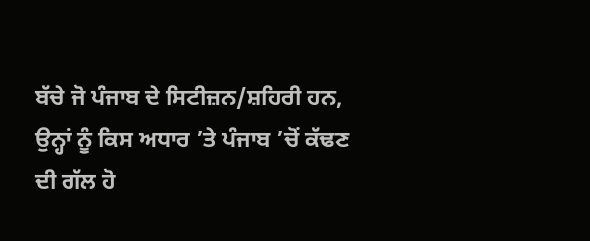ਬੱਚੇ ਜੋ ਪੰਜਾਬ ਦੇ ਸਿਟੀਜ਼ਨ/ਸ਼ਹਿਰੀ ਹਨ, ਉਨ੍ਹਾਂ ਨੂੰ ਕਿਸ ਅਧਾਰ ’ਤੇ ਪੰਜਾਬ ’ਚੋਂ ਕੱਢਣ ਦੀ ਗੱਲ ਹੋ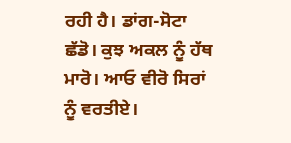ਰਹੀ ਹੈ। ਡਾਂਗ-ਸੋਟਾ ਛੱਡੋ। ਕੁਝ ਅਕਲ ਨੂੰ ਹੱਥ ਮਾਰੋ। ਆਓ ਵੀਰੋ ਸਿਰਾਂ ਨੂੰ ਵਰਤੀਏ।